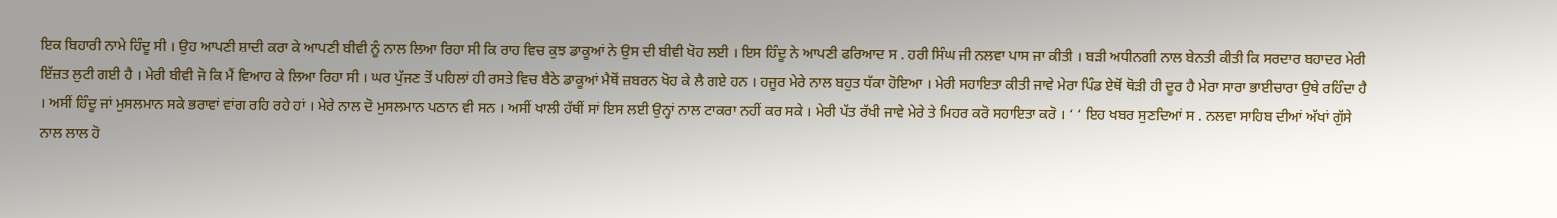ਇਕ ਬਿਹਾਰੀ ਨਾਮੇ ਹਿੰਦੂ ਸੀ । ਉਹ ਆਪਣੀ ਸ਼ਾਦੀ ਕਰਾ ਕੇ ਆਪਣੀ ਬੀਵੀ ਨੂੰ ਨਾਲ ਲਿਆ ਰਿਹਾ ਸੀ ਕਿ ਰਾਹ ਵਿਚ ਕੁਝ ਡਾਕੂਆਂ ਨੇ ਉਸ ਦੀ ਬੀਵੀ ਖੋਹ ਲਈ । ਇਸ ਹਿੰਦੂ ਨੇ ਆਪਣੀ ਫਰਿਆਦ ਸ . ਹਰੀ ਸਿੰਘ ਜੀ ਨਲਵਾ ਪਾਸ ਜਾ ਕੀਤੀ । ਬੜੀ ਅਧੀਨਗੀ ਨਾਲ ਬੇਨਤੀ ਕੀਤੀ ਕਿ ਸਰਦਾਰ ਬਹਾਦਰ ਮੇਰੀ ਇੱਜ਼ਤ ਲੁਟੀ ਗਈ ਹੈ । ਮੇਰੀ ਬੀਵੀ ਜੋ ਕਿ ਮੈਂ ਵਿਆਹ ਕੇ ਲਿਆ ਰਿਹਾ ਸੀ । ਘਰ ਪੁੱਜਣ ਤੋਂ ਪਹਿਲਾਂ ਹੀ ਰਸਤੇ ਵਿਚ ਬੈਠੇ ਡਾਕੂਆਂ ਮੈਥੋਂ ਜ਼ਬਰਨ ਖੋਹ ਕੇ ਲੈ ਗਏ ਹਨ । ਹਜੂਰ ਮੇਰੇ ਨਾਲ ਬਹੁਤ ਧੱਕਾ ਹੋਇਆ । ਮੇਰੀ ਸਹਾਇਤਾ ਕੀਤੀ ਜਾਵੇ ਮੇਰਾ ਪਿੰਡ ਏਥੋਂ ਥੋੜੀ ਹੀ ਦੂਰ ਹੈ ਮੇਰਾ ਸਾਰਾ ਭਾਈਚਾਰਾ ਉਥੇ ਰਹਿੰਦਾ ਹੈ । ਅਸੀਂ ਹਿੰਦੂ ਜਾਂ ਮੁਸਲਮਾਨ ਸਕੇ ਭਰਾਵਾਂ ਵਾਂਗ ਰਹਿ ਰਹੇ ਹਾਂ । ਮੇਰੇ ਨਾਲ ਦੋ ਮੁਸਲਮਾਨ ਪਠਾਨ ਵੀ ਸਨ । ਅਸੀਂ ਖਾਲੀ ਹੱਥੀਂ ਸਾਂ ਇਸ ਲਈ ਉਨ੍ਹਾਂ ਨਾਲ ਟਾਕਰਾ ਨਹੀਂ ਕਰ ਸਕੇ । ਮੇਰੀ ਪੱਤ ਰੱਖੀ ਜਾਵੇ ਮੇਰੇ ਤੇ ਮਿਹਰ ਕਰੋ ਸਹਾਇਤਾ ਕਰੋ । ‘ ‘ ਇਹ ਖਬਰ ਸੁਣਦਿਆਂ ਸ . ਨਲਵਾ ਸਾਹਿਬ ਦੀਆਂ ਅੱਖਾਂ ਗੁੱਸੇ ਨਾਲ ਲਾਲ ਹੋ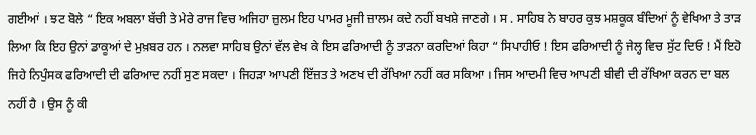ਗਈਆਂ । ਝਟ ਬੋਲੇ “ ਇਕ ਅਬਲਾ ਬੱਚੀ ਤੇ ਮੇਰੇ ਰਾਜ ਵਿਚ ਅਜਿਹਾ ਜ਼ੁਲਮ ਇਹ ਪਾਮਰ ਮੂਜੀ ਜ਼ਾਲਮ ਕਦੇ ਨਹੀਂ ਬਖਸ਼ੇ ਜਾਣਗੇ । ਸ . ਸਾਹਿਬ ਨੇ ਬਾਹਰ ਕੁਝ ਮਸ਼ਕੂਕ ਬੰਦਿਆਂ ਨੂੰ ਵੇਖਿਆ ਤੇ ਤਾੜ ਲਿਆ ਕਿ ਇਹ ਉਨਾਂ ਡਾਕੂਆਂ ਦੇ ਮੁਖ਼ਬਰ ਹਨ । ਨਲਵਾ ਸਾਹਿਬ ਉਨਾਂ ਵੱਲ ਵੇਖ ਕੇ ਇਸ ਫਰਿਆਦੀ ਨੂੰ ਤਾੜਨਾ ਕਰਦਿਆਂ ਕਿਹਾ “ ਸਿਪਾਹੀਓ ! ਇਸ ਫਰਿਆਦੀ ਨੂੰ ਜੇਲ੍ਹ ਵਿਚ ਸੁੱਟ ਦਿਓ ! ਮੈਂ ਇਹੋ ਜਿਹੇ ਨਿਪੁੰਸਕ ਫਰਿਆਦੀ ਦੀ ਫਰਿਆਦ ਨਹੀਂ ਸੁਣ ਸਕਦਾ । ਜਿਹੜਾ ਆਪਣੀ ਇੱਜ਼ਤ ਤੇ ਅਣਖ ਦੀ ਰੱਖਿਆ ਨਹੀਂ ਕਰ ਸਕਿਆ । ਜਿਸ ਆਦਮੀ ਵਿਚ ਆਪਣੀ ਬੀਵੀ ਦੀ ਰੱਖਿਆ ਕਰਨ ਦਾ ਬਲ ਨਹੀਂ ਹੈ । ਉਸ ਨੂੰ ਕੀ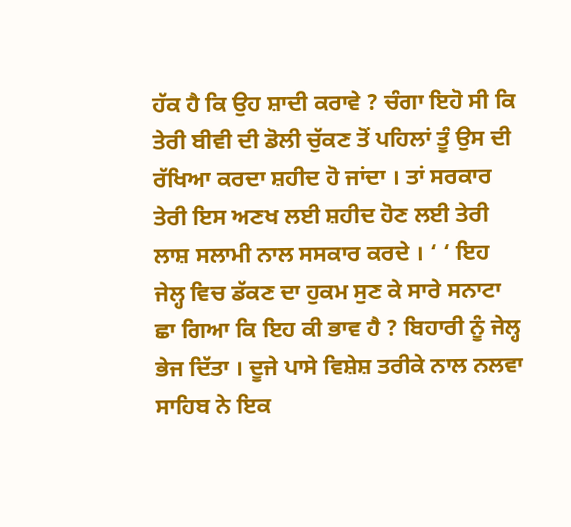ਹੱਕ ਹੈ ਕਿ ਉਹ ਸ਼ਾਦੀ ਕਰਾਵੇ ? ਚੰਗਾ ਇਹੋ ਸੀ ਕਿ ਤੇਰੀ ਬੀਵੀ ਦੀ ਡੋਲੀ ਚੁੱਕਣ ਤੋਂ ਪਹਿਲਾਂ ਤੂੰ ਉਸ ਦੀ ਰੱਖਿਆ ਕਰਦਾ ਸ਼ਹੀਦ ਹੋ ਜਾਂਦਾ । ਤਾਂ ਸਰਕਾਰ ਤੇਰੀ ਇਸ ਅਣਖ ਲਈ ਸ਼ਹੀਦ ਹੋਣ ਲਈ ਤੇਰੀ ਲਾਸ਼ ਸਲਾਮੀ ਨਾਲ ਸਸਕਾਰ ਕਰਦੇ । ‘ ‘ ਇਹ ਜੇਲ੍ਹ ਵਿਚ ਡੱਕਣ ਦਾ ਹੁਕਮ ਸੁਣ ਕੇ ਸਾਰੇ ਸਨਾਟਾ ਛਾ ਗਿਆ ਕਿ ਇਹ ਕੀ ਭਾਵ ਹੈ ? ਬਿਹਾਰੀ ਨੂੰ ਜੇਲ੍ਹ ਭੇਜ ਦਿੱਤਾ । ਦੂਜੇ ਪਾਸੇ ਵਿਸ਼ੇਸ਼ ਤਰੀਕੇ ਨਾਲ ਨਲਵਾ ਸਾਹਿਬ ਨੇ ਇਕ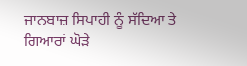ਜਾਨਬਾਜ਼ ਸਿਪਾਹੀ ਨੂੰ ਸੱਦਿਆ ਤੇ ਗਿਆਰਾਂ ਘੋੜੇ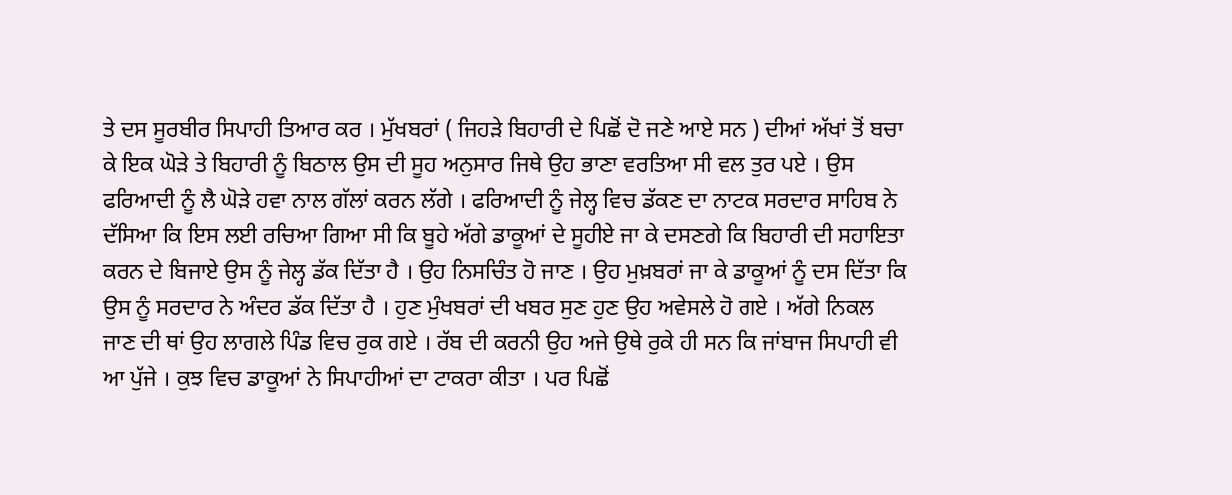ਤੇ ਦਸ ਸੂਰਬੀਰ ਸਿਪਾਹੀ ਤਿਆਰ ਕਰ । ਮੁੱਖਬਰਾਂ ( ਜਿਹੜੇ ਬਿਹਾਰੀ ਦੇ ਪਿਛੋਂ ਦੋ ਜਣੇ ਆਏ ਸਨ ) ਦੀਆਂ ਅੱਖਾਂ ਤੋਂ ਬਚਾ ਕੇ ਇਕ ਘੋੜੇ ਤੇ ਬਿਹਾਰੀ ਨੂੰ ਬਿਠਾਲ ਉਸ ਦੀ ਸੂਹ ਅਨੁਸਾਰ ਜਿਥੇ ਉਹ ਭਾਣਾ ਵਰਤਿਆ ਸੀ ਵਲ ਤੁਰ ਪਏ । ਉਸ ਫਰਿਆਦੀ ਨੂੰ ਲੈ ਘੋੜੇ ਹਵਾ ਨਾਲ ਗੱਲਾਂ ਕਰਨ ਲੱਗੇ । ਫਰਿਆਦੀ ਨੂੰ ਜੇਲ੍ਹ ਵਿਚ ਡੱਕਣ ਦਾ ਨਾਟਕ ਸਰਦਾਰ ਸਾਹਿਬ ਨੇ ਦੱਸਿਆ ਕਿ ਇਸ ਲਈ ਰਚਿਆ ਗਿਆ ਸੀ ਕਿ ਬੂਹੇ ਅੱਗੇ ਡਾਕੂਆਂ ਦੇ ਸੂਹੀਏ ਜਾ ਕੇ ਦਸਣਗੇ ਕਿ ਬਿਹਾਰੀ ਦੀ ਸਹਾਇਤਾ ਕਰਨ ਦੇ ਬਿਜਾਏ ਉਸ ਨੂੰ ਜੇਲ੍ਹ ਡੱਕ ਦਿੱਤਾ ਹੈ । ਉਹ ਨਿਸਚਿੰਤ ਹੋ ਜਾਣ । ਉਹ ਮੁਖ਼ਬਰਾਂ ਜਾ ਕੇ ਡਾਕੂਆਂ ਨੂੰ ਦਸ ਦਿੱਤਾ ਕਿ ਉਸ ਨੂੰ ਸਰਦਾਰ ਨੇ ਅੰਦਰ ਡੱਕ ਦਿੱਤਾ ਹੈ । ਹੁਣ ਮੁੰਖਬਰਾਂ ਦੀ ਖਬਰ ਸੁਣ ਹੁਣ ਉਹ ਅਵੇਸਲੇ ਹੋ ਗਏ । ਅੱਗੇ ਨਿਕਲ ਜਾਣ ਦੀ ਥਾਂ ਉਹ ਲਾਗਲੇ ਪਿੰਡ ਵਿਚ ਰੁਕ ਗਏ । ਰੱਬ ਦੀ ਕਰਨੀ ਉਹ ਅਜੇ ਉਥੇ ਰੁਕੇ ਹੀ ਸਨ ਕਿ ਜਾਂਬਾਜ ਸਿਪਾਹੀ ਵੀ ਆ ਪੁੱਜੇ । ਕੁਝ ਵਿਚ ਡਾਕੂਆਂ ਨੇ ਸਿਪਾਹੀਆਂ ਦਾ ਟਾਕਰਾ ਕੀਤਾ । ਪਰ ਪਿਛੋਂ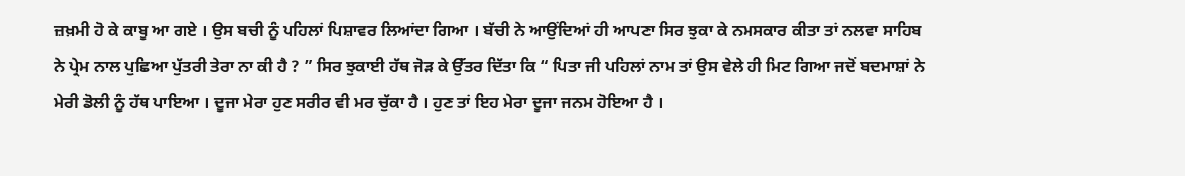ਜ਼ਖ਼ਮੀ ਹੋ ਕੇ ਕਾਬੂ ਆ ਗਏ । ਉਸ ਬਚੀ ਨੂੰ ਪਹਿਲਾਂ ਪਿਸ਼ਾਵਰ ਲਿਆਂਦਾ ਗਿਆ । ਬੱਚੀ ਨੇ ਆਉਂਦਿਆਂ ਹੀ ਆਪਣਾ ਸਿਰ ਝੁਕਾ ਕੇ ਨਮਸਕਾਰ ਕੀਤਾ ਤਾਂ ਨਲਵਾ ਸਾਹਿਬ ਨੇ ਪ੍ਰੇਮ ਨਾਲ ਪੁਛਿਆ ਪੁੱਤਰੀ ਤੇਰਾ ਨਾ ਕੀ ਹੈ ? ” ਸਿਰ ਝੁਕਾਈ ਹੱਥ ਜੋੜ ਕੇ ਉੱਤਰ ਦਿੱਤਾ ਕਿ “ ਪਿਤਾ ਜੀ ਪਹਿਲਾਂ ਨਾਮ ਤਾਂ ਉਸ ਵੇਲੇ ਹੀ ਮਿਟ ਗਿਆ ਜਦੋਂ ਬਦਮਾਸ਼ਾਂ ਨੇ ਮੇਰੀ ਡੋਲੀ ਨੂੰ ਹੱਥ ਪਾਇਆ । ਦੂਜਾ ਮੇਰਾ ਹੁਣ ਸਰੀਰ ਵੀ ਮਰ ਚੁੱਕਾ ਹੈ । ਹੁਣ ਤਾਂ ਇਹ ਮੇਰਾ ਦੂਜਾ ਜਨਮ ਹੋਇਆ ਹੈ ।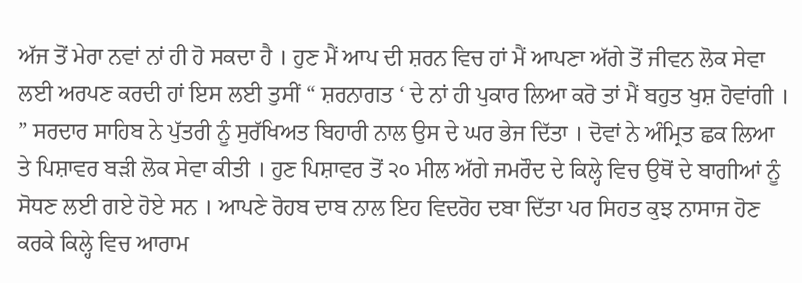ਅੱਜ ਤੋਂ ਮੇਰਾ ਨਵਾਂ ਨਾਂ ਹੀ ਹੋ ਸਕਦਾ ਹੈ । ਹੁਣ ਮੈਂ ਆਪ ਦੀ ਸ਼ਰਨ ਵਿਚ ਹਾਂ ਮੈਂ ਆਪਣਾ ਅੱਗੇ ਤੋਂ ਜੀਵਨ ਲੋਕ ਸੇਵਾ ਲਈ ਅਰਪਣ ਕਰਦੀ ਹਾਂ ਇਸ ਲਈ ਤੁਸੀਂ “ ਸ਼ਰਨਾਗਤ ‘ ਦੇ ਨਾਂ ਹੀ ਪੁਕਾਰ ਲਿਆ ਕਰੋ ਤਾਂ ਮੈਂ ਬਹੁਤ ਖੁਸ਼ ਹੋਵਾਂਗੀ । ” ਸਰਦਾਰ ਸਾਹਿਬ ਨੇ ਪੁੱਤਰੀ ਨੂੰ ਸੁਰੱਖਿਅਤ ਬਿਹਾਰੀ ਨਾਲ ਉਸ ਦੇ ਘਰ ਭੇਜ ਦਿੱਤਾ । ਦੋਵਾਂ ਨੇ ਅੰਮ੍ਰਿਤ ਛਕ ਲਿਆ ਤੇ ਪਿਸ਼ਾਵਰ ਬੜੀ ਲੋਕ ਸੇਵਾ ਕੀਤੀ । ਹੁਣ ਪਿਸ਼ਾਵਰ ਤੋਂ ੨੦ ਮੀਲ ਅੱਗੇ ਜਮਰੌਦ ਦੇ ਕਿਲ੍ਹੇ ਵਿਚ ਉਥੋਂ ਦੇ ਬਾਗੀਆਂ ਨੂੰ ਸੋਧਣ ਲਈ ਗਏ ਹੋਏ ਸਨ । ਆਪਣੇ ਰੋਹਬ ਦਾਬ ਨਾਲ ਇਹ ਵਿਦਰੋਹ ਦਬਾ ਦਿੱਤਾ ਪਰ ਸਿਹਤ ਕੁਝ ਨਾਸਾਜ ਹੋਣ ਕਰਕੇ ਕਿਲ੍ਹੇ ਵਿਚ ਆਰਾਮ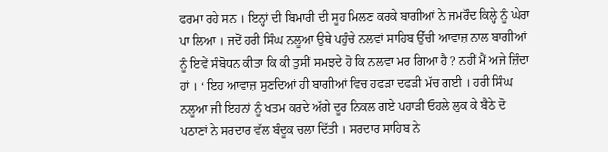ਫਰਮਾ ਰਹੇ ਸਨ । ਇਨ੍ਹਾਂ ਦੀ ਬਿਮਾਰੀ ਦੀ ਸੂਹ ਮਿਲਣ ਕਰਕੇ ਬਾਗੀਆਂ ਨੇ ਜਮਰੌਦ ਕਿਲ੍ਹੇ ਨੂੰ ਘੇਰਾ ਪਾ ਲਿਆ । ਜਦੋਂ ਹਰੀ ਸਿੰਘ ਨਲੂਆ ਉਥੇ ਪਹੁੰਚੇ ਨਲਵਾਂ ਸਾਹਿਬ ਉੱਚੀ ਆਵਾਜ਼ ਨਾਲ ਬਾਗੀਆਂ ਨੂੰ ਇਵੇਂ ਸੰਬੋਧਨ ਕੀਤਾ ਕਿ ਕੀ ਤੁਸੀਂ ਸਮਝਦੇ ਹੋ ਕਿ ਨਲਵਾ ਮਰ ਗਿਆ ਹੈ ? ਨਹੀਂ ਮੈਂ ਅਜੇ ਜ਼ਿੰਦਾ ਹਾਂ । ‘ ਇਹ ਆਵਾਜ਼ ਸੁਣਦਿਆਂ ਹੀ ਬਾਗੀਆਂ ਵਿਚ ਹਫੜਾ ਦਫੜੀ ਮੱਚ ਗਈ । ਹਰੀ ਸਿੰਘ ਨਲੂਆ ਜੀ ਇਹਨਾਂ ਨੂੰ ਖਤਮ ਕਰਦੇ ਅੱਗੇ ਦੂਰ ਨਿਕਲ ਗਏ ਪਹਾੜੀ ਓਹਲੇ ਲੁਕ ਕੇ ਬੈਠੇ ਦੋ ਪਠਾਣਾਂ ਨੇ ਸਰਦਾਰ ਵੱਲ ਬੰਦੂਕ ਚਲਾ ਦਿੱਤੀ । ਸਰਦਾਰ ਸਾਹਿਬ ਨੇ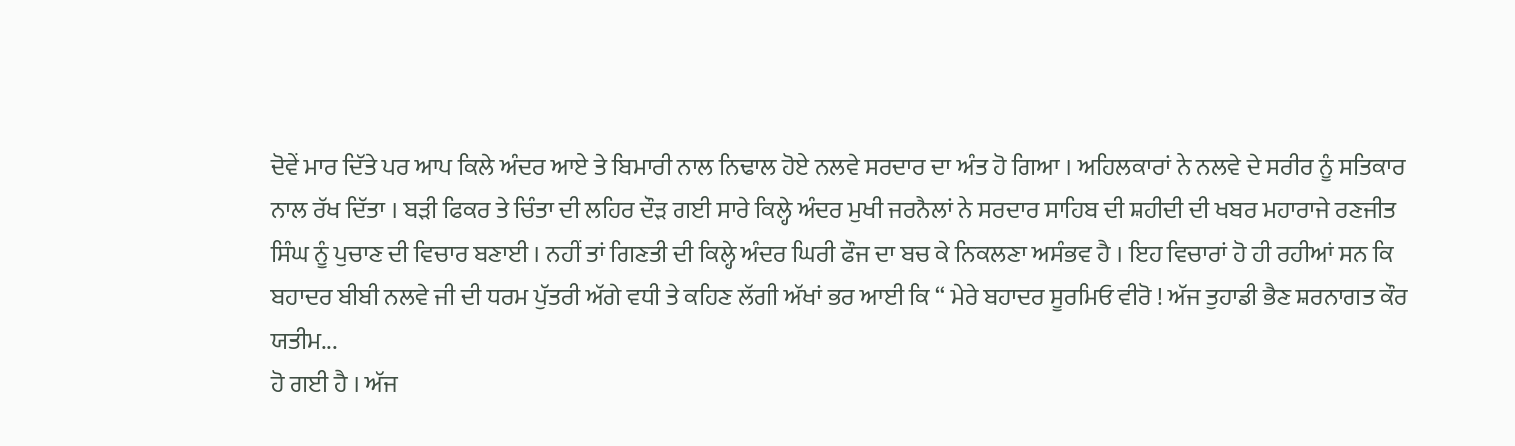ਦੋਵੇਂ ਮਾਰ ਦਿੱਤੇ ਪਰ ਆਪ ਕਿਲੇ ਅੰਦਰ ਆਏ ਤੇ ਬਿਮਾਰੀ ਨਾਲ ਨਿਢਾਲ ਹੋਏ ਨਲਵੇ ਸਰਦਾਰ ਦਾ ਅੰਤ ਹੋ ਗਿਆ । ਅਹਿਲਕਾਰਾਂ ਨੇ ਨਲਵੇ ਦੇ ਸਰੀਰ ਨੂੰ ਸਤਿਕਾਰ ਨਾਲ ਰੱਖ ਦਿੱਤਾ । ਬੜੀ ਫਿਕਰ ਤੇ ਚਿੰਤਾ ਦੀ ਲਹਿਰ ਦੌੜ ਗਈ ਸਾਰੇ ਕਿਲ੍ਹੇ ਅੰਦਰ ਮੁਖੀ ਜਰਨੈਲਾਂ ਨੇ ਸਰਦਾਰ ਸਾਹਿਬ ਦੀ ਸ਼ਹੀਦੀ ਦੀ ਖਬਰ ਮਹਾਰਾਜੇ ਰਣਜੀਤ ਸਿੰਘ ਨੂੰ ਪੁਚਾਣ ਦੀ ਵਿਚਾਰ ਬਣਾਈ । ਨਹੀਂ ਤਾਂ ਗਿਣਤੀ ਦੀ ਕਿਲ੍ਹੇ ਅੰਦਰ ਘਿਰੀ ਫੌਜ ਦਾ ਬਚ ਕੇ ਨਿਕਲਣਾ ਅਸੰਭਵ ਹੈ । ਇਹ ਵਿਚਾਰਾਂ ਹੋ ਹੀ ਰਹੀਆਂ ਸਨ ਕਿ ਬਹਾਦਰ ਬੀਬੀ ਨਲਵੇ ਜੀ ਦੀ ਧਰਮ ਪੁੱਤਰੀ ਅੱਗੇ ਵਧੀ ਤੇ ਕਹਿਣ ਲੱਗੀ ਅੱਖਾਂ ਭਰ ਆਈ ਕਿ “ ਮੇਰੇ ਬਹਾਦਰ ਸੂਰਮਿਓ ਵੀਰੋ ! ਅੱਜ ਤੁਹਾਡੀ ਭੈਣ ਸ਼ਰਨਾਗਤ ਕੌਰ ਯਤੀਮ...
ਹੋ ਗਈ ਹੈ । ਅੱਜ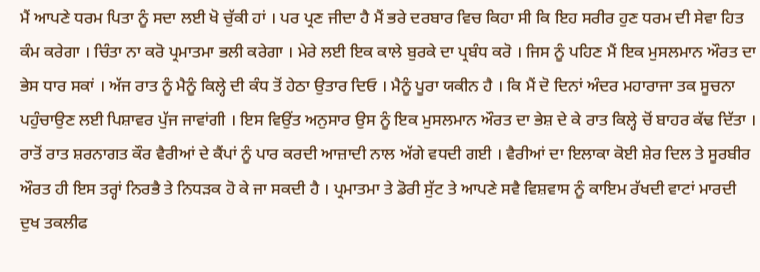ਮੈਂ ਆਪਣੇ ਧਰਮ ਪਿਤਾ ਨੂੰ ਸਦਾ ਲਈ ਖੋ ਚੁੱਕੀ ਹਾਂ । ਪਰ ਪ੍ਰਣ ਜੀਦਾ ਹੈ ਮੈਂ ਭਰੇ ਦਰਬਾਰ ਵਿਚ ਕਿਹਾ ਸੀ ਕਿ ਇਹ ਸਰੀਰ ਹੁਣ ਧਰਮ ਦੀ ਸੇਵਾ ਹਿਤ ਕੰਮ ਕਰੇਗਾ । ਚਿੰਤਾ ਨਾ ਕਰੋ ਪ੍ਰਮਾਤਮਾ ਭਲੀ ਕਰੇਗਾ । ਮੇਰੇ ਲਈ ਇਕ ਕਾਲੇ ਬੁਰਕੇ ਦਾ ਪ੍ਰਬੰਧ ਕਰੋ । ਜਿਸ ਨੂੰ ਪਹਿਣ ਮੈਂ ਇਕ ਮੁਸਲਮਾਨ ਔਰਤ ਦਾ ਭੇਸ ਧਾਰ ਸਕਾਂ । ਅੱਜ ਰਾਤ ਨੂੰ ਮੈਨੂੰ ਕਿਲ੍ਹੇ ਦੀ ਕੰਧ ਤੋਂ ਹੇਠਾ ਉਤਾਰ ਦਿਓ । ਮੈਨੂੰ ਪੂਰਾ ਯਕੀਨ ਹੈ । ਕਿ ਮੈਂ ਦੋ ਦਿਨਾਂ ਅੰਦਰ ਮਹਾਰਾਜਾ ਤਕ ਸੂਚਨਾ ਪਹੁੰਚਾਉਣ ਲਈ ਪਿਸ਼ਾਵਰ ਪੁੱਜ ਜਾਵਾਂਗੀ । ਇਸ ਵਿਉਂਤ ਅਨੁਸਾਰ ਉਸ ਨੂੰ ਇਕ ਮੁਸਲਮਾਨ ਔਰਤ ਦਾ ਭੇਸ਼ ਦੇ ਕੇ ਰਾਤ ਕਿਲ੍ਹੇ ਚੋਂ ਬਾਹਰ ਕੱਢ ਦਿੱਤਾ । ਰਾਤੋਂ ਰਾਤ ਸ਼ਰਨਾਗਤ ਕੌਰ ਵੈਰੀਆਂ ਦੇ ਕੈਂਪਾਂ ਨੂੰ ਪਾਰ ਕਰਦੀ ਆਜ਼ਾਦੀ ਨਾਲ ਅੱਗੇ ਵਧਦੀ ਗਈ । ਵੈਰੀਆਂ ਦਾ ਇਲਾਕਾ ਕੋਈ ਸ਼ੇਰ ਦਿਲ ਤੇ ਸੂਰਬੀਰ ਔਰਤ ਹੀ ਇਸ ਤਰ੍ਹਾਂ ਨਿਰਭੈ ਤੇ ਨਿਧੜਕ ਹੋ ਕੇ ਜਾ ਸਕਦੀ ਹੈ । ਪ੍ਰਮਾਤਮਾ ਤੇ ਡੋਰੀ ਸੁੱਟ ਤੇ ਆਪਣੇ ਸਵੈ ਵਿਸ਼ਵਾਸ ਨੂੰ ਕਾਇਮ ਰੱਖਦੀ ਵਾਟਾਂ ਮਾਰਦੀ ਦੁਖ ਤਕਲੀਫ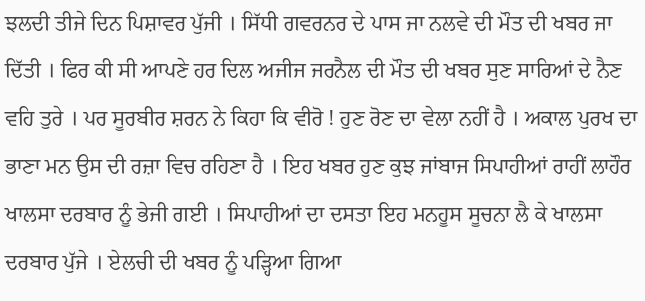ਝਲਦੀ ਤੀਜੇ ਦਿਨ ਪਿਸ਼ਾਵਰ ਪੁੱਜੀ । ਸਿੱਧੀ ਗਵਰਨਰ ਦੇ ਪਾਸ ਜਾ ਨਲਵੇ ਦੀ ਮੌਤ ਦੀ ਖਬਰ ਜਾ ਦਿੱਤੀ । ਫਿਰ ਕੀ ਸੀ ਆਪਣੇ ਹਰ ਦਿਲ ਅਜੀਜ ਜਰਨੈਲ ਦੀ ਮੌਤ ਦੀ ਖਬਰ ਸੁਣ ਸਾਰਿਆਂ ਦੇ ਨੈਣ ਵਹਿ ਤੁਰੇ । ਪਰ ਸੂਰਬੀਰ ਸ਼ਰਨ ਨੇ ਕਿਹਾ ਕਿ ਵੀਰੋ ! ਹੁਣ ਰੋਣ ਦਾ ਵੇਲਾ ਨਹੀਂ ਹੈ । ਅਕਾਲ ਪੁਰਖ ਦਾ ਭਾਣਾ ਮਨ ਉਸ ਦੀ ਰਜ਼ਾ ਵਿਚ ਰਹਿਣਾ ਹੈ । ਇਹ ਖਬਰ ਹੁਣ ਕੁਝ ਜਾਂਬਾਜ ਸਿਪਾਹੀਆਂ ਰਾਹੀਂ ਲਾਹੌਰ ਖਾਲਸਾ ਦਰਬਾਰ ਨੂੰ ਭੇਜੀ ਗਈ । ਸਿਪਾਹੀਆਂ ਦਾ ਦਸਤਾ ਇਹ ਮਨਹੂਸ ਸੂਚਨਾ ਲੈ ਕੇ ਖਾਲਸਾ ਦਰਬਾਰ ਪੁੱਜੇ । ਏਲਚੀ ਦੀ ਖਬਰ ਨੂੰ ਪੜ੍ਹਿਆ ਗਿਆ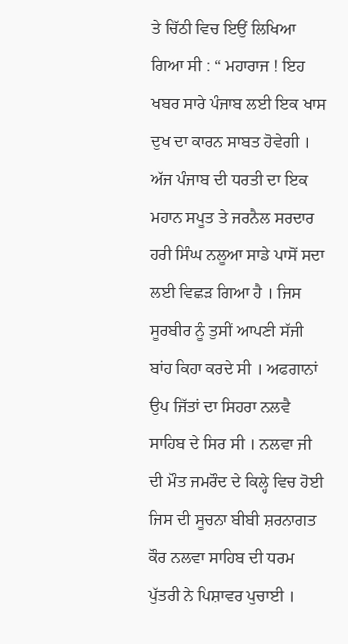ਤੇ ਚਿੱਠੀ ਵਿਚ ਇਉਂ ਲਿਖਿਆ ਗਿਆ ਸੀ : “ ਮਹਾਰਾਜ ! ਇਹ ਖਬਰ ਸਾਰੇ ਪੰਜਾਬ ਲਈ ਇਕ ਖਾਸ ਦੁਖ ਦਾ ਕਾਰਨ ਸਾਬਤ ਹੋਵੇਗੀ । ਅੱਜ ਪੰਜਾਬ ਦੀ ਧਰਤੀ ਦਾ ਇਕ ਮਹਾਨ ਸਪੂਤ ਤੇ ਜਰਨੈਲ ਸਰਦਾਰ ਹਰੀ ਸਿੰਘ ਨਲੂਆ ਸਾਡੇ ਪਾਸੋਂ ਸਦਾ ਲਈ ਵਿਛੜ ਗਿਆ ਹੈ । ਜਿਸ ਸੂਰਬੀਰ ਨੂੰ ਤੁਸੀਂ ਆਪਣੀ ਸੱਜੀ ਬਾਂਹ ਕਿਹਾ ਕਰਦੇ ਸੀ । ਅਫਗਾਨਾਂ ਉਪ ਜਿੱਤਾਂ ਦਾ ਸਿਹਰਾ ਨਲਵੈ ਸਾਹਿਬ ਦੇ ਸਿਰ ਸੀ । ਨਲਵਾ ਜੀ ਦੀ ਮੌਤ ਜਮਰੌਦ ਦੇ ਕਿਲ੍ਹੇ ਵਿਚ ਹੋਈ ਜਿਸ ਦੀ ਸੂਚਨਾ ਬੀਬੀ ਸ਼ਰਨਾਗਤ ਕੌਰ ਨਲਵਾ ਸਾਹਿਬ ਦੀ ਧਰਮ ਪੁੱਤਰੀ ਨੇ ਪਿਸ਼ਾਵਰ ਪੁਚਾਈ ।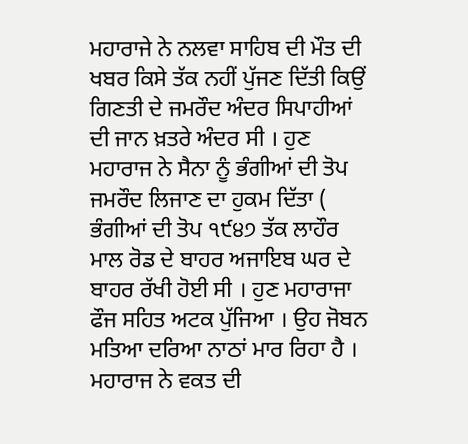ਮਹਾਰਾਜੇ ਨੇ ਨਲਵਾ ਸਾਹਿਬ ਦੀ ਮੌਤ ਦੀ ਖਬਰ ਕਿਸੇ ਤੱਕ ਨਹੀਂ ਪੁੱਜਣ ਦਿੱਤੀ ਕਿਉਂ ਗਿਣਤੀ ਦੇ ਜਮਰੌਦ ਅੰਦਰ ਸਿਪਾਹੀਆਂ ਦੀ ਜਾਨ ਖ਼ਤਰੇ ਅੰਦਰ ਸੀ । ਹੁਣ ਮਹਾਰਾਜ ਨੇ ਸੈਨਾ ਨੂੰ ਭੰਗੀਆਂ ਦੀ ਤੋਪ ਜਮਰੌਦ ਲਿਜਾਣ ਦਾ ਹੁਕਮ ਦਿੱਤਾ ( ਭੰਗੀਆਂ ਦੀ ਤੋਪ ੧੯੪੭ ਤੱਕ ਲਾਹੌਰ ਮਾਲ ਰੋਡ ਦੇ ਬਾਹਰ ਅਜਾਇਬ ਘਰ ਦੇ ਬਾਹਰ ਰੱਖੀ ਹੋਈ ਸੀ । ਹੁਣ ਮਹਾਰਾਜਾ ਫੌਜ ਸਹਿਤ ਅਟਕ ਪੁੱਜਿਆ । ਉਹ ਜੋਬਨ ਮਤਿਆ ਦਰਿਆ ਨਾਠਾਂ ਮਾਰ ਰਿਹਾ ਹੈ । ਮਹਾਰਾਜ ਨੇ ਵਕਤ ਦੀ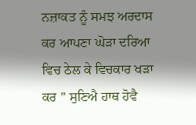ਨਜ਼ਾਕਤ ਨੂੰ ਸਮਝ ਅਰਦਾਸ ਕਰ ਆਪਣਾ ਘੋੜਾ ਦਰਿਆ ਵਿਚ ਠੇਲ ਕੇ ਵਿਚਕਾਰ ਖੜਾ ਕਰ ” ਸੁਣਿਐ ਹਾਥ ਹੋਵੈ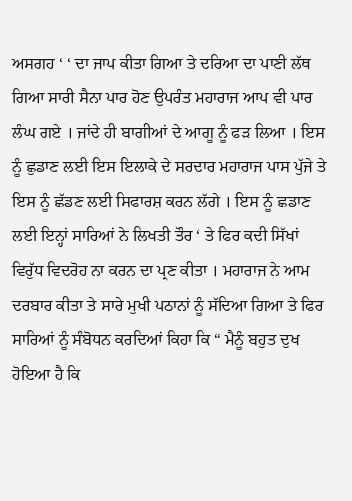ਅਸਗਹ ‘ ‘ ਦਾ ਜਾਪ ਕੀਤਾ ਗਿਆ ਤੇ ਦਰਿਆ ਦਾ ਪਾਣੀ ਲੱਥ ਗਿਆ ਸਾਰੀ ਸੈਨਾ ਪਾਰ ਹੋਣ ਉਪਰੰਤ ਮਹਾਰਾਜ ਆਪ ਵੀ ਪਾਰ ਲੰਘ ਗਏ । ਜਾਂਦੇ ਹੀ ਬਾਗੀਆਂ ਦੇ ਆਗੂ ਨੂੰ ਫੜ ਲਿਆ । ਇਸ ਨੂੰ ਛੁਡਾਣ ਲਈ ਇਸ ਇਲਾਕੇ ਦੇ ਸਰਦਾਰ ਮਹਾਰਾਜ ਪਾਸ ਪੁੱਜੇ ਤੇ ਇਸ ਨੂੰ ਛੱਡਣ ਲਈ ਸਿਫਾਰਸ਼ ਕਰਨ ਲੱਗੇ । ਇਸ ਨੂੰ ਛਡਾਣ ਲਈ ਇਨ੍ਹਾਂ ਸਾਰਿਆਂ ਨੇ ਲਿਖਤੀ ਤੌਰ ‘ ਤੇ ਫਿਰ ਕਦੀ ਸਿੱਖਾਂ ਵਿਰੁੱਧ ਵਿਦਰੋਹ ਨਾ ਕਰਨ ਦਾ ਪ੍ਰਣ ਕੀਤਾ । ਮਹਾਰਾਜ ਨੇ ਆਮ ਦਰਬਾਰ ਕੀਤਾ ਤੇ ਸਾਰੇ ਮੁਖੀ ਪਠਾਨਾਂ ਨੂੰ ਸੱਦਿਆ ਗਿਆ ਤੇ ਫਿਰ ਸਾਰਿਆਂ ਨੂੰ ਸੰਬੋਧਨ ਕਰਦਿਆਂ ਕਿਹਾ ਕਿ “ ਮੈਨੂੰ ਬਹੁਤ ਦੁਖ ਹੋਇਆ ਹੈ ਕਿ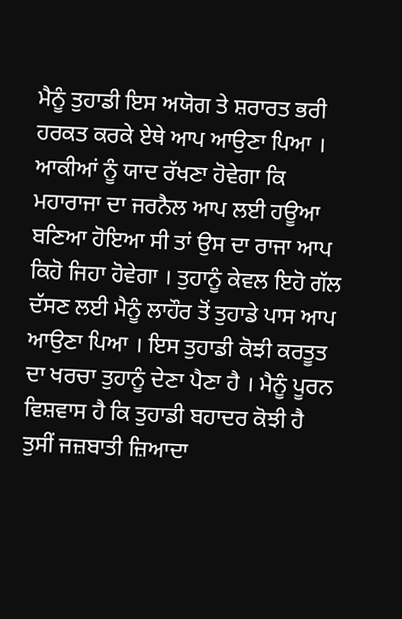ਮੈਨੂੰ ਤੁਹਾਡੀ ਇਸ ਅਯੋਗ ਤੇ ਸ਼ਰਾਰਤ ਭਰੀ ਹਰਕਤ ਕਰਕੇ ਏਥੇ ਆਪ ਆਉਣਾ ਪਿਆ । ਆਕੀਆਂ ਨੂੰ ਯਾਦ ਰੱਖਣਾ ਹੋਵੇਗਾ ਕਿ ਮਹਾਰਾਜਾ ਦਾ ਜਰਨੈਲ ਆਪ ਲਈ ਹਊਆ ਬਣਿਆ ਹੋਇਆ ਸੀ ਤਾਂ ਉਸ ਦਾ ਰਾਜਾ ਆਪ ਕਿਹੋ ਜਿਹਾ ਹੋਵੇਗਾ । ਤੁਹਾਨੂੰ ਕੇਵਲ ਇਹੋ ਗੱਲ ਦੱਸਣ ਲਈ ਮੈਨੂੰ ਲਾਹੌਰ ਤੋਂ ਤੁਹਾਡੇ ਪਾਸ ਆਪ ਆਉਣਾ ਪਿਆ । ਇਸ ਤੁਹਾਡੀ ਕੋਝੀ ਕਰਤੂਤ ਦਾ ਖਰਚਾ ਤੁਹਾਨੂੰ ਦੇਣਾ ਪੈਣਾ ਹੈ । ਮੈਨੂੰ ਪੂਰਨ ਵਿਸ਼ਵਾਸ ਹੈ ਕਿ ਤੁਹਾਡੀ ਬਹਾਦਰ ਕੋਝੀ ਹੈ ਤੁਸੀਂ ਜਜ਼ਬਾਤੀ ਜ਼ਿਆਦਾ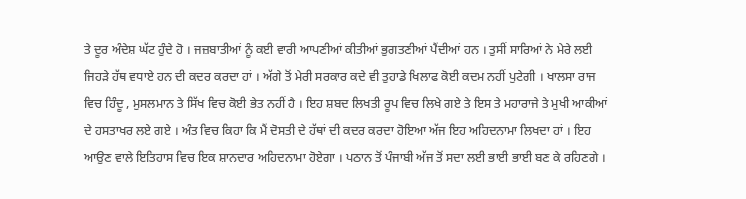ਤੇ ਦੂਰ ਅੰਦੇਸ਼ ਘੱਟ ਹੁੰਦੇ ਹੋ । ਜਜ਼ਬਾਤੀਆਂ ਨੂੰ ਕਈ ਵਾਰੀ ਆਪਣੀਆਂ ਕੀਤੀਆਂ ਭੁਗਤਣੀਆਂ ਪੈਂਦੀਆਂ ਹਨ । ਤੁਸੀਂ ਸਾਰਿਆਂ ਨੇ ਮੇਰੇ ਲਈ ਜਿਹੜੇ ਹੱਥ ਵਧਾਏ ਹਨ ਦੀ ਕਦਰ ਕਰਦਾ ਹਾਂ । ਅੱਗੇ ਤੋਂ ਮੇਰੀ ਸਰਕਾਰ ਕਦੇ ਵੀ ਤੁਹਾਡੇ ਖਿਲਾਫ ਕੋਈ ਕਦਮ ਨਹੀਂ ਪੁਟੇਗੀ । ਖਾਲਸਾ ਰਾਜ ਵਿਚ ਹਿੰਦੂ , ਮੁਸਲਮਾਨ ਤੇ ਸਿੱਖ ਵਿਚ ਕੋਈ ਭੇਤ ਨਹੀਂ ਹੈ । ਇਹ ਸ਼ਬਦ ਲਿਖਤੀ ਰੂਪ ਵਿਚ ਲਿਖੇ ਗਏ ਤੇ ਇਸ ਤੇ ਮਹਾਰਾਜੇ ਤੇ ਮੁਖੀ ਆਕੀਆਂ ਦੇ ਹਸਤਾਖਰ ਲਏ ਗਏ । ਅੰਤ ਵਿਚ ਕਿਹਾ ਕਿ ਮੈਂ ਦੋਸਤੀ ਦੇ ਹੱਥਾਂ ਦੀ ਕਦਰ ਕਰਦਾ ਹੋਇਆ ਅੱਜ ਇਹ ਅਹਿਦਨਾਮਾ ਲਿਖਦਾ ਹਾਂ । ਇਹ ਆਉਣ ਵਾਲੇ ਇਤਿਹਾਸ ਵਿਚ ਇਕ ਸ਼ਾਨਦਾਰ ਅਹਿਦਨਾਮਾ ਹੋਏਗਾ । ਪਠਾਨ ਤੋਂ ਪੰਜਾਬੀ ਅੱਜ ਤੋਂ ਸਦਾ ਲਈ ਭਾਈ ਭਾਈ ਬਣ ਕੇ ਰਹਿਣਗੇ ।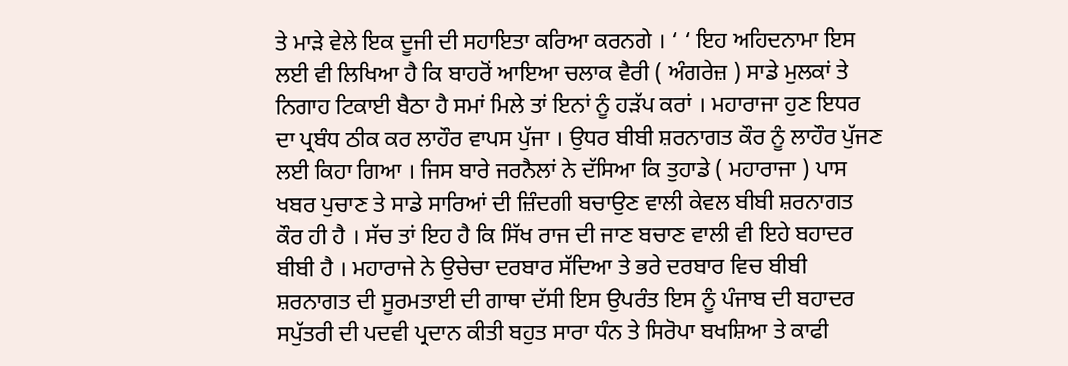ਤੇ ਮਾੜੇ ਵੇਲੇ ਇਕ ਦੂਜੀ ਦੀ ਸਹਾਇਤਾ ਕਰਿਆ ਕਰਨਗੇ । ‘ ‘ ਇਹ ਅਹਿਦਨਾਮਾ ਇਸ ਲਈ ਵੀ ਲਿਖਿਆ ਹੈ ਕਿ ਬਾਹਰੋਂ ਆਇਆ ਚਲਾਕ ਵੈਰੀ ( ਅੰਗਰੇਜ਼ ) ਸਾਡੇ ਮੁਲਕਾਂ ਤੇ ਨਿਗਾਹ ਟਿਕਾਈ ਬੈਠਾ ਹੈ ਸਮਾਂ ਮਿਲੇ ਤਾਂ ਇਨਾਂ ਨੂੰ ਹੜੱਪ ਕਰਾਂ । ਮਹਾਰਾਜਾ ਹੁਣ ਇਧਰ ਦਾ ਪ੍ਰਬੰਧ ਠੀਕ ਕਰ ਲਾਹੌਰ ਵਾਪਸ ਪੁੱਜਾ । ਉਧਰ ਬੀਬੀ ਸ਼ਰਨਾਗਤ ਕੌਰ ਨੂੰ ਲਾਹੌਰ ਪੁੱਜਣ ਲਈ ਕਿਹਾ ਗਿਆ । ਜਿਸ ਬਾਰੇ ਜਰਨੈਲਾਂ ਨੇ ਦੱਸਿਆ ਕਿ ਤੁਹਾਡੇ ( ਮਹਾਰਾਜਾ ) ਪਾਸ ਖਬਰ ਪੁਚਾਣ ਤੇ ਸਾਡੇ ਸਾਰਿਆਂ ਦੀ ਜ਼ਿੰਦਗੀ ਬਚਾਉਣ ਵਾਲੀ ਕੇਵਲ ਬੀਬੀ ਸ਼ਰਨਾਗਤ ਕੌਰ ਹੀ ਹੈ । ਸੱਚ ਤਾਂ ਇਹ ਹੈ ਕਿ ਸਿੱਖ ਰਾਜ ਦੀ ਜਾਣ ਬਚਾਣ ਵਾਲੀ ਵੀ ਇਹੇ ਬਹਾਦਰ ਬੀਬੀ ਹੈ । ਮਹਾਰਾਜੇ ਨੇ ਉਚੇਚਾ ਦਰਬਾਰ ਸੱਦਿਆ ਤੇ ਭਰੇ ਦਰਬਾਰ ਵਿਚ ਬੀਬੀ ਸ਼ਰਨਾਗਤ ਦੀ ਸੂਰਮਤਾਈ ਦੀ ਗਾਥਾ ਦੱਸੀ ਇਸ ਉਪਰੰਤ ਇਸ ਨੂੰ ਪੰਜਾਬ ਦੀ ਬਹਾਦਰ ਸਪੁੱਤਰੀ ਦੀ ਪਦਵੀ ਪ੍ਰਦਾਨ ਕੀਤੀ ਬਹੁਤ ਸਾਰਾ ਧੰਨ ਤੇ ਸਿਰੋਪਾ ਬਖਸ਼ਿਆ ਤੇ ਕਾਫੀ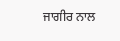ਜਾਗੀਰ ਨਾਲ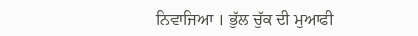ਨਿਵਾਜਿਆ । ਭੁੱਲ ਚੁੱਕ ਦੀ ਮੁਆਫੀ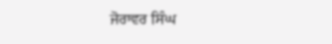ਜੋਰਾਵਰ ਸਿੰਘ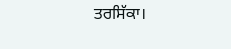ਤਰਸਿੱਕਾ।